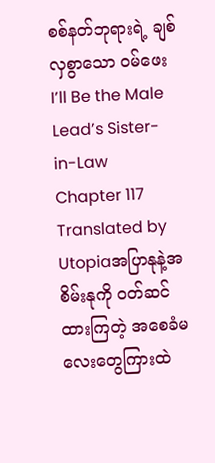စစ်နတ်ဘုရားရဲ့ ချစ်လှစွာသော ဝမ်ဖေး
I’ll Be the Male Lead’s Sister-in-Law
Chapter 117
Translated by Utopiaအပြာနုနဲ့အစိမ်းနုကို ဝတ်ဆင်ထားကြတဲ့ အစေခံမလေးတွေကြားထဲ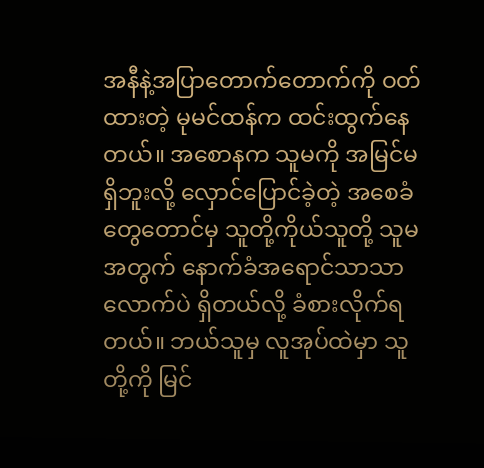အနီနဲ့အပြာတောက်တောက်ကို ဝတ်ထားတဲ့ မုမင်ထန်က ထင်းထွက်နေတယ်။ အစောနက သူမကို အမြင်မရှိဘူးလို့ လှောင်ပြောင်ခဲ့တဲ့ အစေခံတွေတောင်မှ သူတို့ကိုယ်သူတို့ သူမအတွက် နောက်ခံအရောင်သာသာလောက်ပဲ ရှိတယ်လို့ ခံစားလိုက်ရတယ်။ ဘယ်သူမှ လူအုပ်ထဲမှာ သူတို့ကို မြင်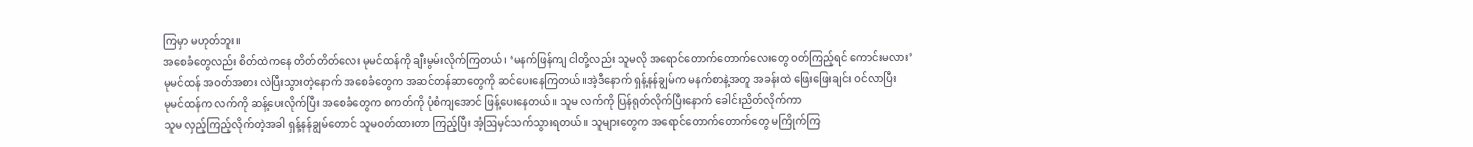ကြမှာ မဟုတ်ဘူး။
အစေခံတွေလည်း စိတ်ထဲကနေ တိတ်တိတ်လေး မုမင်ထန်ကို ချီးမွမ်းလိုက်ကြတယ်၊ ‘မနက်ဖြန်ကျ ငါတို့လည်း သူမလို အရောင်တောက်တောက်လေးတွေ ဝတ်ကြည့်ရင် ကောင်းမလား’
မုမင်ထန် အဝတ်အစား လဲပြီးသွားတဲ့နောက် အစေခံတွေက အဆင်တန်ဆာတွေကို ဆင်ပေးနေကြတယ်။အဲ့ဒီနောက် ရှန့်နန်ချွမ်က မနက်စာနဲ့အတူ အခန်းထဲ ဖြေးဖြေးချင်း ဝင်လာပြီး
မုမင်ထန်က လက်ကို ဆန့်ပေးလိုက်ပြီး အစေခံတွေက စကတ်ကို ပုံစံကျအောင် ဖြန့်ပေးနေတယ်။ သူမ လက်ကို ပြန်ရုတ်လိုက်ပြီးနောက် ခေါင်းညိတ်လိုက်ကာ
သူမ လှည့်ကြည့်လိုက်တဲ့အခါ ရှန့်နန်ချွမ်တောင် သူမဝတ်ထားတာ ကြည့်ပြီး အံ့ဩမှင်သက်သွားရတယ်။ သူများတွေက အရောင်တောက်တောက်တွေ မကြိုက်ကြ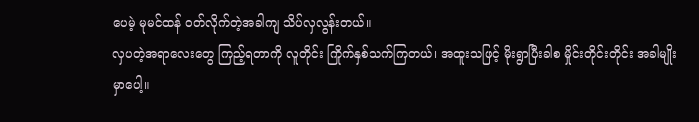ပေမဲ့ မုမင်ထန် ဝတ်လိုက်တဲ့အခါကျ သိပ်လှလွန်းတယ်။
လှပတဲ့အရာလေးတွေ ကြည့်ရတာကို လူတိုင်း ကြိုက်နှစ်သက်ကြတယ်၊ အထူးသဖြင့် မိုးရွာပြီးခါစ မှိုင်းတိုင်းတိုင်း အခါမျိုးမှာပေါ့။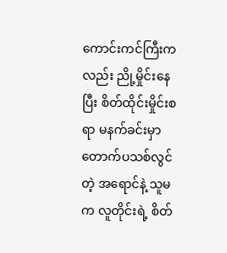ကောင်းကင်ကြီးကလည်း ညို့မှိုင်းနေပြီး စိတ်ထိုင်းမှိုင်းစရာ မနက်ခင်းမှာ တောက်ပသစ်လွင်တဲ့ အရောင်နဲ့ သူမက လူတိုင်းရဲ့ စိတ်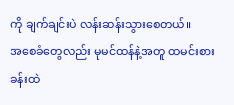ကို ချက်ချင်းပဲ လန်းဆန်းသွားစေတယ်။
အစေခံတွေလည်း မုမင်ထန်နဲ့အတူ ထမင်းစားခန်းထဲ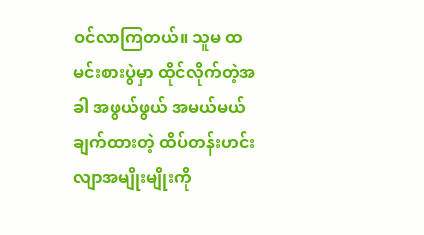ဝင်လာကြတယ်။ သူမ ထမင်းစားပွဲမှာ ထိုင်လိုက်တဲ့အခါ အဖွယ်ဖွယ် အမယ်မယ် ချက်ထားတဲ့ ထိပ်တန်းဟင်းလျာအမျိုးမျိုးကို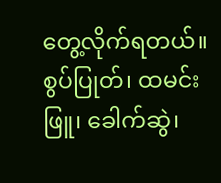တွေ့လိုက်ရတယ်။ စွပ်ပြုတ်၊ ထမင်းဖြူ၊ ခေါက်ဆွဲ၊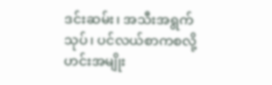ဒင်းဆမ်း၊ အသီးအရွက်သုပ်၊ ပင်လယ်စာကစလို့ ဟင်းအမျိုး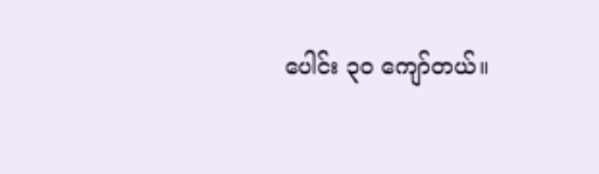ပေါင်း ၃၀ ကျော်တယ်။